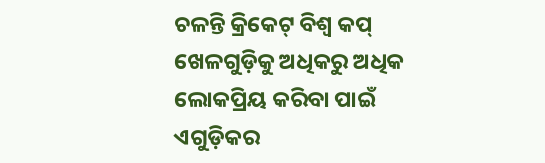ଚଳନ୍ତି କ୍ରିକେଟ୍ ବିଶ୍ୱ କପ୍ ଖେଳଗୁଡ଼ିକୁ ଅଧିକରୁ ଅଧିକ ଲୋକପ୍ରିୟ କରିବା ପାଇଁ ଏଗୁଡ଼ିକର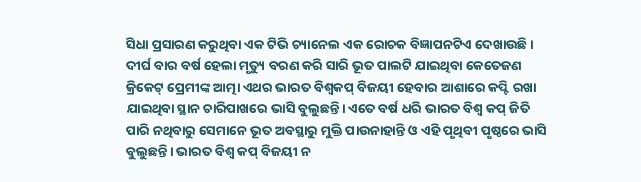ସିଧା ପ୍ରସାରଣ କରୁଥିବା ଏକ ଟିଭି ଚ୍ୟାନେଲ ଏକ ରୋଚକ ବିଜ୍ଞାପନଟିଏ ଦେଖାଉଛି। ଦୀର୍ଘ ବାର ବର୍ଷ ହେଲା ମୃତ୍ୟୁ ବରଣ କରି ସାରି ଭୂତ ପାଲଟି ଯାଇଥିବା କେତେଜଣ କ୍ରିକେଟ୍ ପ୍ରେମୀଙ୍କ ଆତ୍ମା ଏଥର ଭାରତ ବିଶ୍ୱକପ୍ ବିଜୟୀ ହେବାର ଆଶାରେ କପ୍ଟି ରଖା ଯାଇଥିବା ସ୍ଥାନ ଚାରିପାଖରେ ଭାସି ବୁଲୁଛନ୍ତି। ଏତେ ବର୍ଷ ଧରି ଭାରତ ବିଶ୍ୱ କପ୍ ଜିତି ପାରି ନଥିବାରୁ ସେମାନେ ଭୂତ ଅବସ୍ଥାରୁ ମୁକ୍ତି ପାଉନାହାନ୍ତି ଓ ଏହି ପୃଥିବୀ ପୃଷ୍ଠରେ ଭାସି ବୁଲୁଛନ୍ତି। ଭାରତ ବିଶ୍ୱ କପ୍ ବିଜୟୀ ନ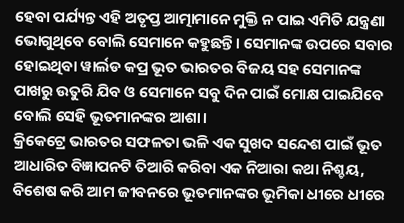ହେବା ପର୍ଯ୍ୟନ୍ତ ଏହି ଅତୃପ୍ତ ଆତ୍ମାମାନେ ମୁକ୍ତି ନ ପାଇ ଏମିତି ଯନ୍ତ୍ରଣା ଭୋଗୁଥିବେ ବୋଲି ସେମାନେ କହୁଛନ୍ତି। ସେମାନଙ୍କ ଉପରେ ସବାର ହୋଇଥିବା ୱାର୍ଲଡ କପ୍ର ଭୂତ ଭାରତର ବିଜୟ ସହ ସେମାନଙ୍କ ପାଖରୁ ଉତୁରି ଯିବ ଓ ସେମାନେ ସବୁ ଦିନ ପାଇଁ ମୋକ୍ଷ ପାଇଯିବେ ବୋଲି ସେହି ଭୂତମାନଙ୍କର ଆଶା।
କ୍ରିକେଟ୍ରେ ଭାରତର ସଫଳତା ଭଳି ଏକ ସୁଖଦ ସନ୍ଦେଶ ପାଇଁ ଭୂତ ଆଧାରିତ ବିଜ୍ଞାପନଟି ତିଆରି କରିବା ଏକ ନିଆରା କଥା ନିଶ୍ଚୟ, ବିଶେଷ କରି ଆମ ଜୀବନରେ ଭୂତମାନଙ୍କର ଭୂମିକା ଧୀରେ ଧୀରେ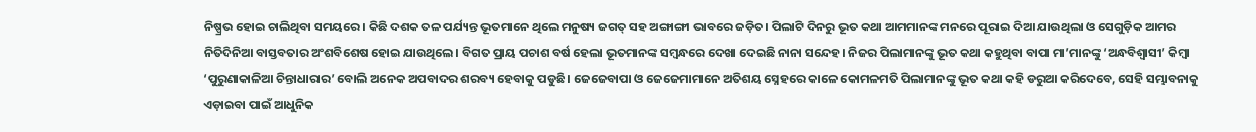ନିଷ୍ପ୍ରଭ ହୋଇ ଚାଲିଥିବା ସମୟରେ। କିଛି ଦଶକ ତଳ ପର୍ଯ୍ୟନ୍ତ ଭୂତମାନେ ଥିଲେ ମନୁଷ୍ୟ ଜଗତ୍ ସହ ଅଙ୍ଗାଙ୍ଗୀ ଭାବରେ ଜଡ଼ିତ। ପିଲାଟି ଦିନରୁ ଭୂତ କଥା ଆମମାନଙ୍କ ମନରେ ପୂରାଇ ଦିଆ ଯାଉଥିଲା ଓ ସେଗୁଡ଼ିକ ଆମର ନିତିଦିନିଆ ବାସ୍ତବତାର ଅଂଶବିଶେଷ ହୋଇ ଯାଉଥିଲେ। ବିଗତ ପ୍ରାୟ ପଚାଶ ବର୍ଷ ହେଲା ଭୂତମାନଙ୍କ ସମ୍ବନ୍ଧରେ ଦେଖା ଦେଇଛି ନାନା ସନ୍ଦେହ। ନିଜର ପିଲାମାନଙ୍କୁ ଭୂତ କଥା କହୁଥିବା ବାପା ମା’ମାନଙ୍କୁ ‘ଅନ୍ଧବିଶ୍ୱାସୀ’ କିମ୍ବା ‘ପୁରୁଣାକାଳିଆ ଚିନ୍ତାଧାରାର’ ବୋଲି ଅନେକ ଅପବାଦର ଶରବ୍ୟ ହେବାକୁ ପଡୁଛି। ଜେଜେବାପା ଓ ଜେଜେମାମାନେ ଅତିଶୟ ସ୍ନେହରେ କାଳେ କୋମଳମତି ପିଲାମାନଙ୍କୁ ଭୂତ କଥା କହି ଡରୁଆ କରିଦେବେ, ସେହି ସମ୍ଭାବନାକୁ ଏଡ଼ାଇବା ପାଇଁ ଆଧୁନିକ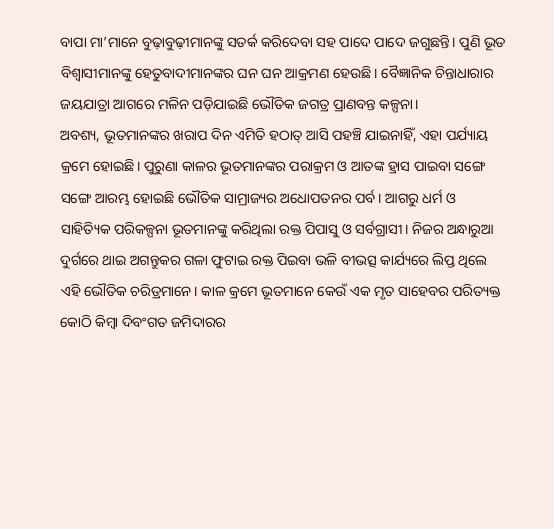ବାପା ମା’ମାନେ ବୁଢ଼ାବୁଢ଼ୀମାନଙ୍କୁ ସତର୍କ କରିଦେବା ସହ ପାଦେ ପାଦେ ଜଗୁଛନ୍ତି। ପୁଣି ଭୂତ ବିଶ୍ୱାସୀମାନଙ୍କୁ ହେତୁବାଦୀମାନଙ୍କର ଘନ ଘନ ଆକ୍ରମଣ ହେଉଛି। ବୈଜ୍ଞାନିକ ଚିନ୍ତାଧାରାର ଜୟଯାତ୍ରା ଆଗରେ ମଳିନ ପଡ଼ିଯାଇଛି ଭୌତିକ ଜଗତ୍ର ପ୍ରାଣବନ୍ତ କଳ୍ପନା।
ଅବଶ୍ୟ, ଭୂତମାନଙ୍କର ଖରାପ ଦିନ ଏମିତି ହଠାତ୍ ଆସି ପହଞ୍ଚି ଯାଇନାହିଁ, ଏହା ପର୍ଯ୍ୟାୟ କ୍ରମେ ହୋଇଛି। ପୁରୁଣା କାଳର ଭୂତମାନଙ୍କର ପରାକ୍ରମ ଓ ଆତଙ୍କ ହ୍ରାସ ପାଇବା ସଙ୍ଗେ ସଙ୍ଗେ ଆରମ୍ଭ ହୋଇଛି ଭୌତିକ ସାମ୍ରାଜ୍ୟର ଅଧୋପତନର ପର୍ବ। ଆଗରୁ ଧର୍ମ ଓ ସାହିତ୍ୟିକ ପରିକଳ୍ପନା ଭୂତମାନଙ୍କୁ କରିଥିଲା ରକ୍ତ ପିପାସୁ ଓ ସର୍ବଗ୍ରାସୀ। ନିଜର ଅନ୍ଧାରୁଆ ଦୁର୍ଗରେ ଥାଇ ଅଗନ୍ତୁକର ଗଳା ଫୁଟାଇ ରକ୍ତ ପିଇବା ଭଳି ବୀଭତ୍ସ କାର୍ଯ୍ୟରେ ଲିପ୍ତ ଥିଲେ ଏହି ଭୌତିକ ଚରିତ୍ରମାନେ। କାଳ କ୍ରମେ ଭୂତମାନେ କେଉଁ ଏକ ମୃତ ସାହେବର ପରିତ୍ୟକ୍ତ କୋଠି କିମ୍ବା ଦିବଂଗତ ଜମିଦାରର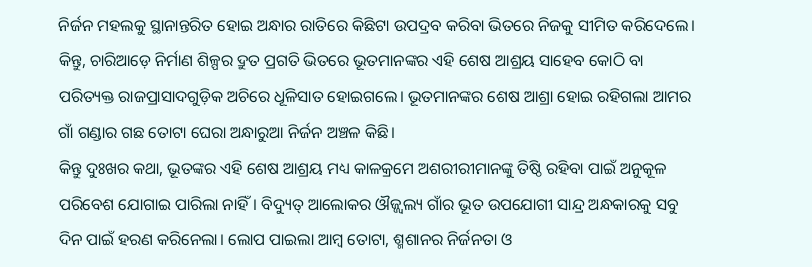ନିର୍ଜନ ମହଲକୁ ସ୍ଥାନାନ୍ତରିତ ହୋଇ ଅନ୍ଧାର ରାତିରେ କିଛିଟା ଉପଦ୍ରବ କରିବା ଭିତରେ ନିଜକୁ ସୀମିତ କରିଦେଲେ। କିନ୍ତୁ, ଚାରିଆଡ଼େ ନିର୍ମାଣ ଶିଳ୍ପର ଦ୍ରୁତ ପ୍ରଗତି ଭିତରେ ଭୂତମାନଙ୍କର ଏହି ଶେଷ ଆଶ୍ରୟ ସାହେବ କୋଠି ବା ପରିତ୍ୟକ୍ତ ରାଜପ୍ରାସାଦଗୁଡ଼ିକ ଅଚିରେ ଧୂଳିସାତ ହୋଇଗଲେ। ଭୂତମାନଙ୍କର ଶେଷ ଆଶ୍ରା ହୋଇ ରହିଗଲା ଆମର ଗାଁ ଗଣ୍ଡାର ଗଛ ତୋଟା ଘେରା ଅନ୍ଧାରୁଆ ନିର୍ଜନ ଅଞ୍ଚଳ କିଛି।
କିନ୍ତୁ ଦୁଃଖର କଥା, ଭୂତଙ୍କର ଏହି ଶେଷ ଆଶ୍ରୟ ମଧ୍ୟ କାଳକ୍ରମେ ଅଶରୀରୀମାନଙ୍କୁ ତିଷ୍ଠି ରହିବା ପାଇଁ ଅନୁକୂଳ ପରିବେଶ ଯୋଗାଇ ପାରିଲା ନାହିଁ। ବିଦ୍ୟୁତ୍ ଆଲୋକର ଔଜ୍ଜ୍ବଲ୍ୟ ଗାଁର ଭୂତ ଉପଯୋଗୀ ସାନ୍ଦ୍ର ଅନ୍ଧକାରକୁ ସବୁ ଦିନ ପାଇଁ ହରଣ କରିନେଲା। ଲୋପ ପାଇଲା ଆମ୍ବ ତୋଟା, ଶ୍ମଶାନର ନିର୍ଜନତା ଓ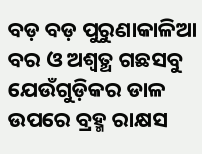ବଡ଼ ବଡ଼ ପୁରୁଣାକାଳିଆ ବର ଓ ଅଶ୍ବତ୍ଥ ଗଛସବୁ ଯେଉଁଗୁଡ଼ିକର ଡାଳ ଉପରେ ବ୍ରହ୍ମ ରାକ୍ଷସ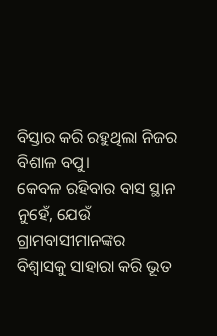ବିସ୍ତାର କରି ରହୁଥିଲା ନିଜର ବିଶାଳ ବପୁ।
କେବଳ ରହିବାର ବାସ ସ୍ଥାନ ନୁହେଁ, ଯେଉଁ ଗ୍ରାମବାସୀମାନଙ୍କର ବିଶ୍ୱାସକୁ ସାହାରା କରି ଭୂତ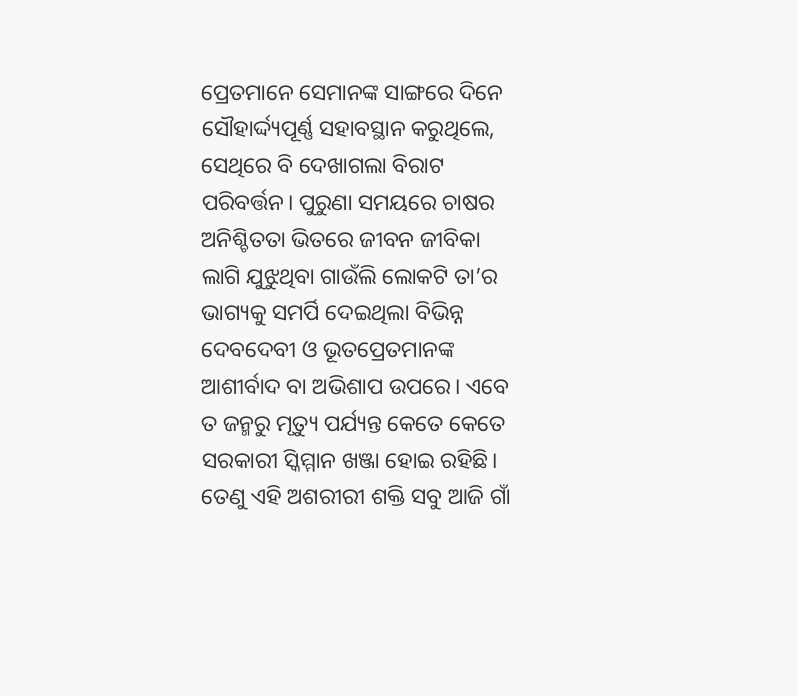ପ୍ରେତମାନେ ସେମାନଙ୍କ ସାଙ୍ଗରେ ଦିନେ ସୌହାର୍ଦ୍ଦ୍ୟପୂର୍ଣ୍ଣ ସହାବସ୍ଥାନ କରୁଥିଲେ, ସେଥିରେ ବି ଦେଖାଗଲା ବିରାଟ ପରିବର୍ତ୍ତନ। ପୁରୁଣା ସମୟରେ ଚାଷର ଅନିଶ୍ଚିତତା ଭିତରେ ଜୀବନ ଜୀବିକା ଲାଗି ଯୁଝୁଥିବା ଗାଉଁଲି ଲୋକଟି ତା’ର ଭାଗ୍ୟକୁ ସମର୍ପି ଦେଇଥିଲା ବିଭିନ୍ନ ଦେବଦେବୀ ଓ ଭୂତପ୍ରେତମାନଙ୍କ ଆଶୀର୍ବାଦ ବା ଅଭିଶାପ ଉପରେ। ଏବେ ତ ଜନ୍ମରୁ ମୃତ୍ୟୁ ପର୍ଯ୍ୟନ୍ତ କେତେ କେତେ ସରକାରୀ ସ୍କିମ୍ମାନ ଖଞ୍ଜା ହୋଇ ରହିଛି। ତେଣୁ ଏହି ଅଶରୀରୀ ଶକ୍ତି ସବୁ ଆଜି ଗାଁ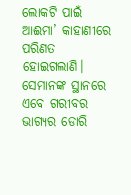ଲୋକଟି ପାଇଁ ଆଈମା’ କାହାଣୀରେ ପରିଣତ ହୋଇଗଲାଣି। ସେମାନଙ୍କ ସ୍ଥାନରେ ଏବେ ଗରୀବର ଭାଗ୍ୟର ଡୋରି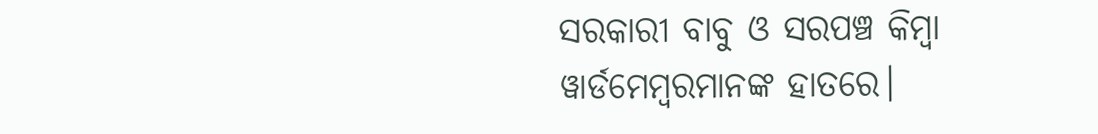ସରକାରୀ ବାବୁ ଓ ସରପଞ୍ଚ କିମ୍ବା ୱାର୍ଡମେମ୍ବରମାନଙ୍କ ହାତରେ।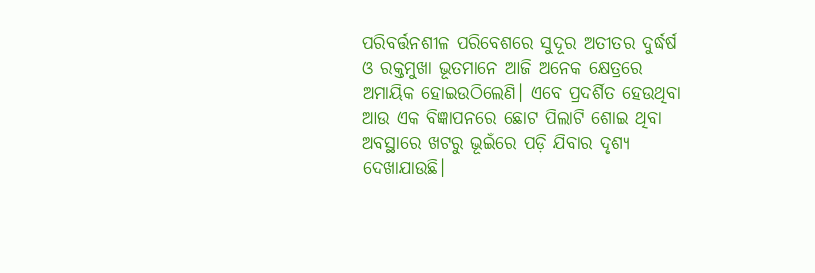ପରିବର୍ତ୍ତନଶୀଳ ପରିବେଶରେ ସୁଦୂର ଅତୀତର ଦୁର୍ଦ୍ଧର୍ଷ ଓ ରକ୍ତମୁଖା ଭୂତମାନେ ଆଜି ଅନେକ କ୍ଷେତ୍ରରେ ଅମାୟିକ ହୋଇଉଠିଲେଣି। ଏବେ ପ୍ରଦର୍ଶିତ ହେଉଥିବା ଆଉ ଏକ ବିଜ୍ଞାପନରେ ଛୋଟ ପିଲାଟି ଶୋଇ ଥିବା ଅବସ୍ଥାରେ ଖଟରୁ ଭୂଇଁରେ ପଡ଼ି ଯିବାର ଦୃଶ୍ୟ ଦେଖାଯାଉଛି।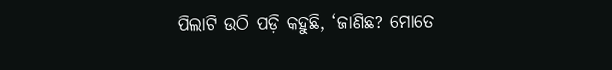ପିଲାଟି ଉଠି ପଡ଼ି କହୁଛି, ‘ଜାଣିଛ? ମୋତେ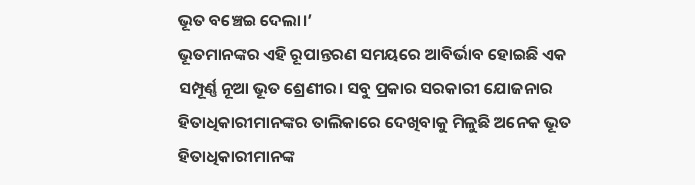ଭୂତ ବଞ୍ଚେଇ ଦେଲା।’
ଭୂତମାନଙ୍କର ଏହି ରୂପାନ୍ତରଣ ସମୟରେ ଆବିର୍ଭାବ ହୋଇଛି ଏକ ସମ୍ପୂର୍ଣ୍ଣ ନୂଆ ଭୂତ ଶ୍ରେଣୀର। ସବୁ ପ୍ରକାର ସରକାରୀ ଯୋଜନାର ହିତାଧିକାରୀମାନଙ୍କର ତାଲିକାରେ ଦେଖିବାକୁ ମିଳୁଛି ଅନେକ ଭୂତ ହିତାଧିକାରୀମାନଙ୍କ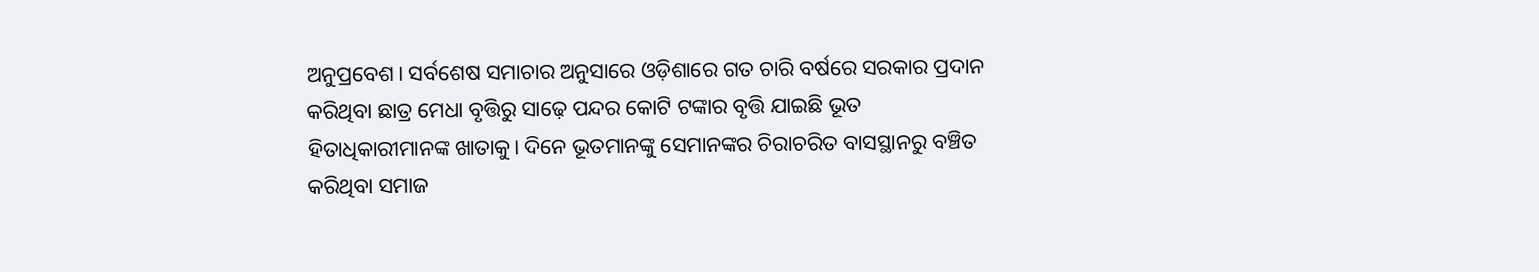ଅନୁପ୍ରବେଶ। ସର୍ବଶେଷ ସମାଚାର ଅନୁସାରେ ଓଡ଼ିଶାରେ ଗତ ଚାରି ବର୍ଷରେ ସରକାର ପ୍ରଦାନ କରିଥିବା ଛାତ୍ର ମେଧା ବୃତ୍ତିରୁ ସାଢ଼େ ପନ୍ଦର କୋଟି ଟଙ୍କାର ବୃତ୍ତି ଯାଇଛି ଭୂତ ହିତାଧିକାରୀମାନଙ୍କ ଖାତାକୁ। ଦିନେ ଭୂତମାନଙ୍କୁ ସେମାନଙ୍କର ଚିରାଚରିତ ବାସସ୍ଥାନରୁ ବଞ୍ଚିତ କରିଥିବା ସମାଜ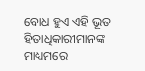ବୋଧ ହୁଏ ଏହି ଭୂତ ହିତାଧିକାରୀମାନଙ୍କ ମାଧ୍ୟମରେ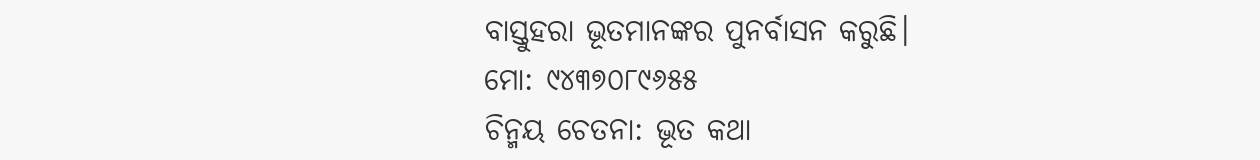ବାସ୍ତୁହରା ଭୂତମାନଙ୍କର ପୁନର୍ବାସନ କରୁଛି।
ମୋ: ୯୪୩୭୦୮୯୬୫୫
ଚିନ୍ମୟ ଚେତନା: ଭୂତ କଥା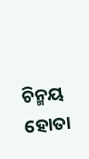ଚିନ୍ମୟ ହୋତା